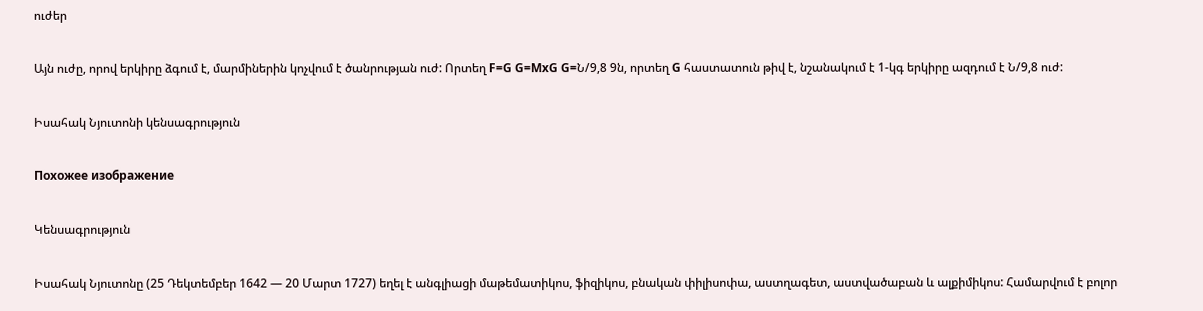ուժեր

Այն ուժը, որով երկիրը ձգում է, մարմիներին կոչվում է ծանրության ուժ: Որտեղ F=G G=MxG G=Ն/9,8 9ն, որտեղ G հաստատուն թիվ է, նշանակում է 1-կգ երկիրը ազդում է Ն/9,8 ուժ:

Իսահակ Նյուտոնի կենսագրություն

Похожее изображение

Կենսագրություն

Իսահակ Նյուտոնը (25 Դեկտեմբեր 1642 — 20 Մարտ 1727) եղել է անգլիացի մաթեմատիկոս, ֆիզիկոս, բնական փիլիսոփա, աստղագետ, աստվածաբան և ալքիմիկոս: Համարվում է բոլոր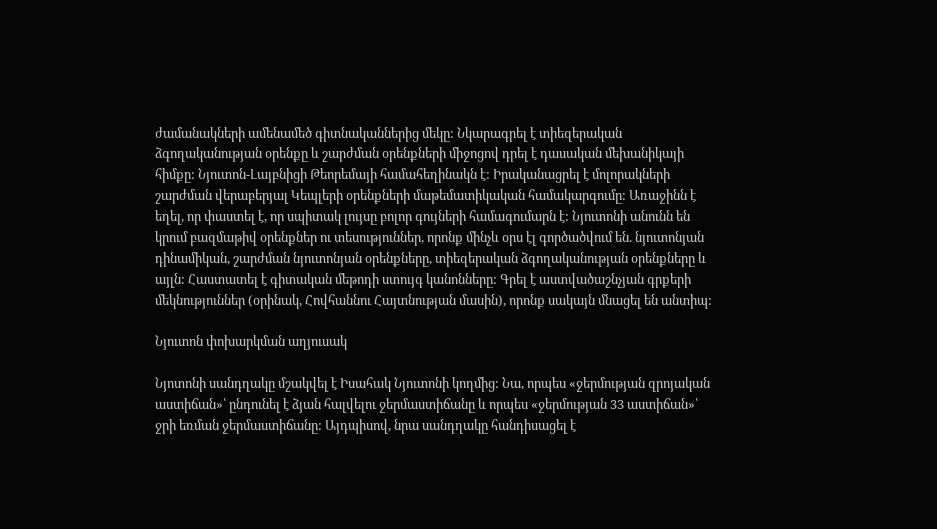ժամանակների ամենամեծ գիտնականներից մեկը: Նկարագրել է տիեզերական ձգողականության օրենքը և շարժման օրենքների միջոցով դրել է դասական մեխանիկայի հիմքը: Նյուտոն-Լայբնիցի Թեորեմայի համահեղինակն է: Իրականացրել է մոլորակների շարժման վերաբերյալ Կեպլերի օրենքների մաթեմատիկական համակարգումը: Առաջինն է եղել, որ փաստել է, որ սպիտակ լույսը բոլոր գույների համագումարն է: Նյուտոնի անունն են կրում բազմաթիվ օրենքներ ու տեսություններ, որոնք մինչև օրս էլ գործածվում են. նյուտոնյան դինամիկան, շարժման նյուտոնյան օրենքները, տիեզերական ձգողականության օրենքները և այլն: Հաստատել է գիտական մեթոդի ստույգ կանոնները: Գրել է աստվածաշնչյան գրքերի մեկնություններ (օրինակ, Հովհաննու Հայտնության մասին), որոնք սակայն մնացել են անտիպ:

Նյուտոն փոխարկման աղյուսակ

Նյոտոնի սանդղակը մշակվել է Իսահակ Նյուտոնի կողմից: Նա, որպես «ջերմության զրոյական աստիճան»՝ ընդունել է ձյան հալվելու ջերմաստիճանը և որպես «ջերմության 33 աստիճան»՝ ջրի եռման ջերմաստիճանը: Այդպիսով, նրա սանդղակը հանդիսացել է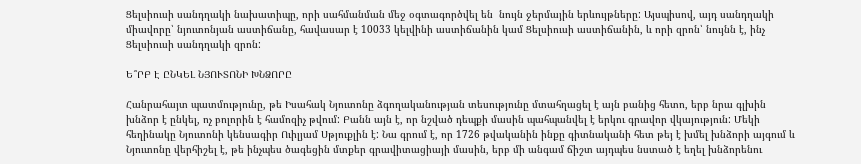Ցելսիուսի սանդղակի նախատիպը, որի սահմանման մեջ օգտագործվել են  նույն ջերմային երևույթները: Այսպիսով, այդ սանդղակի միավորը՝ նյուտոնյան աստիճանը, հավասար է 10033 կելվինի աստիճանին կամ Ցելսիուսի աստիճանին, և որի զրոն՝ նույնն է, ինչ Ցելսիուսի սանդղակի զրոն:

Ե՞ՐԲ Է ԸՆԿԵԼ ՆՅՈՒՏՈՆԻ ԽՆՁՈՐԸ

Հանրահայտ պատմությունը, թե Իսահակ Նյուտոնը ձգողականության տեսությունը մտահղացել է այն բանից հետո, երբ նրա գլխին խնձոր է ընկել, ոչ բոլորին է համոզիչ թվում: Բանն այն է, որ նշված դեպքի մասին պահպանվել է երկու գրավոր վկայություն: Մեկի հեղինակը Նյուտոնի կենսագիր Ուիլյամ Սթյուքլին է: Նա գրում է, որ 1726 թվականին ինքը գիտնականի հետ թեյ է խմել խնձորի այգում և Նյուտոնը վերհիշել է, թե ինչպես ծագեցին մտքեր գրավիտացիայի մասին, երբ մի անգամ ճիշտ այդպես նստած է եղել խնձորենու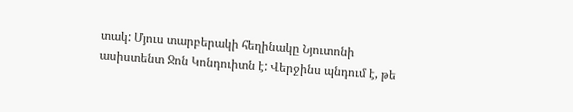տակ: Մյուս տարբերակի հեղինակը Նյուտոնի ասիստենտ Ջոն Կոնդուիտն է: Վերջինս պնդում է, թե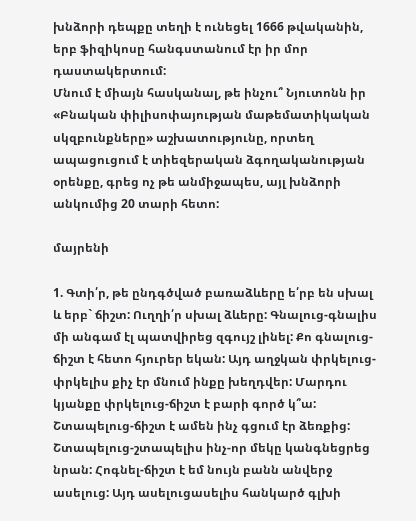խնձորի դեպքը տեղի է ունեցել 1666 թվականին, երբ ֆիզիկոսը հանգստանում էր իր մոր դաստակերտում:
Մնում է միայն հասկանալ, թե ինչու՞ Նյուտոնն իր «Բնական փիլիսոփայության մաթեմատիկական սկզբունքները» աշխատությունը, որտեղ ապացուցում է տիեզերական ձգողականության օրենքը, գրեց ոչ թե անմիջապես, այլ խնձորի անկումից 20 տարի հետո:

մայրենի

1. Գտի՛ր, թե ընդգծված բառաձևերը ե՛րբ են սխալ և երբ` ճիշտ: Ուղղի՛ր սխալ ձևերը: Գնալուց-գնալիս մի անգամ էլ պատվիրեց զգույշ լինել: Քո գնալուց-ճիշտ է հետո հյուրեր եկան: Այդ աղջկան փրկելուց-փրկելիս քիչ էր մնում ինքը խեղդվեր: Մարդու կյանքը փրկելուց-ճիշտ է բարի գործ կ՞ա: Շտապելուց-ճիշտ է ամեն ինչ գցում էր ձեռքից: Շտապելուց-շտապելիս ինչ-որ մեկը կանգնեցրեց նրան: Հոգնել-ճիշտ է եմ նույն բանն անվերջ ասելուց: Այդ ասելուցասելիս հանկարծ գլխի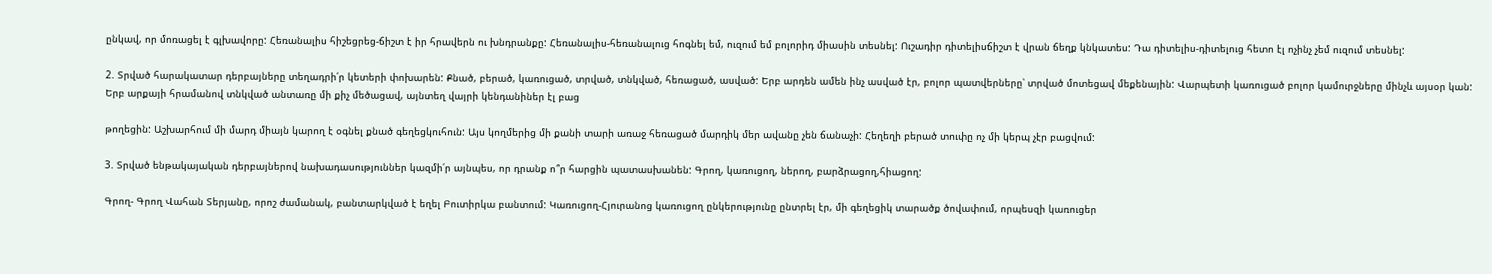ընկավ, որ մոռացել է գլխավորը: Հեռանալիս հիշեցրեց-ճիշտ է իր հրավերն ու խնդրանքը: Հեռանալիս-հեռանալուց հոգնել եմ, ուզում եմ բոլորիդ միասին տեսնել: Ուշադիր դիտելիսճիշտ է վրան ճեղք կնկատես: Դա դիտելիս-դիտելուց հետո էլ ոչինչ չեմ ուզում տեսնել:

2. Տրված հարակատար դերբայները տեղադրի՛ր կետերի փոխարեն: Քնած, բերած, կառուցած, տրված, տնկված, հեռացած, ասված: Երբ արդեն ամեն ինչ ասված էր, բոլոր պատվերները՝ տրված մոտեցավ մեքենային: Վարպետի կառուցած բոլոր կամուրջները մինչև այսօր կան: Երբ արքայի հրամանով տնկված անտառը մի քիչ մեծացավ, այնտեղ վայրի կենդանիներ էլ բաց

թողեցին: Աշխարհում մի մարդ միայն կարող է օգնել քնած գեղեցկուհուն: Այս կողմերից մի քանի տարի առաջ հեռացած մարդիկ մեր ավանը չեն ճանաչի: Հեղեղի բերած տուփը ոչ մի կերպ չէր բացվում:

3. Տրված ենթակայական դերբայներով նախադասություններ կազմի՛ր այնպես, որ դրանք ո՞ր հարցին պատասխանեն: Գրող, կառուցող, ներող, բարձրացող,հիացող:

Գրող- Գրող Վահան Տերյանը, որոշ ժամանակ, բանտարկված է եղել Բուտիրկա բանտում: Կառուցող-Հյուրանոց կառուցող ընկերությունը ընտրել էր, մի գեղեցիկ տարածք ծովափում, որպեսզի կառուցեր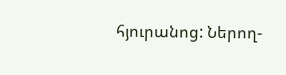հյուրանոց: Ներող-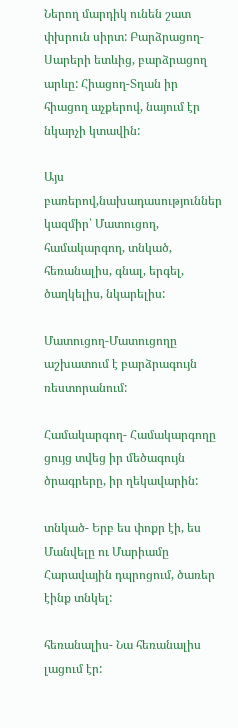Ներող մարդիկ ունեն շատ փխրուն սիրտ: Բարձրացող-Սարերի ետևից, բարձրացող արևը: Հիացող-Տղան իր հիացող աչքերով, նայում էր նկարչի կտավին:

Այս բառերով,նախադասություններ կազմիր՝ Մատուցող, համակարգող, տնկած, հեռանալիս, գնալ, երգել, ծաղկելիս, նկարելիս:

Մատուցող-Մատուցողը աշխատում է բարձրագույն ռեստորանում:

Համակարգող- Համակարգողը ցույց տվեց իր մեծագույն ծրագրերը, իր ղեկավարին:

տնկած- Երբ ես փոքր էի, ես Մանվելը ու Մարիամը Հարավային դպրոցում, ծառեր էինք տնկել:

հեռանալիս- Նա հեռանալիս լացում էր: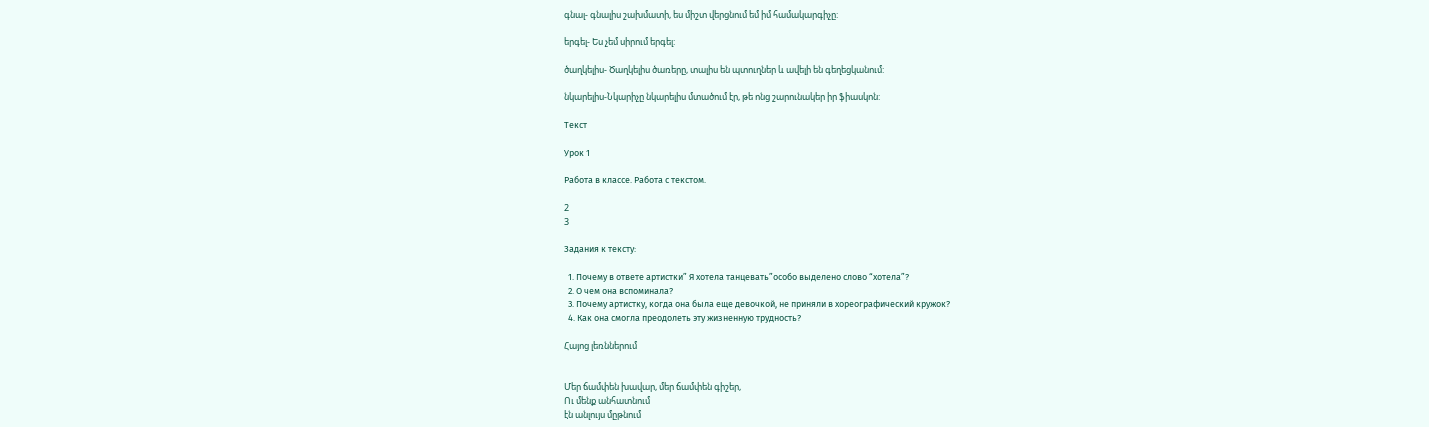գնալ- գնալիս շախմատի, ես միշտ վերցնում եմ իմ համակարգիչը:

երգել- Ես չեմ սիրում երգել:

ծաղկելիս- Ծաղկելիս ծառերը, տալիս են պտուղներ և ավելի են գեղեցկանում:

նկարելիս-Նկարիչը նկարելիս մտածում էր, թե ոնց շարունակեր իր ֆիասկոն:

Текст

Урок 1

Работа в классе. Работа с текстом.

2
3

Задания к тексту:

  1. Почему в ответе артистки” Я хотела танцевать”особо выделено слово “хотела”?
  2. О чем она вспоминала?
  3. Почему артистку, когда она была еще девочкой, не приняли в хореографический кружок?
  4. Как она смогла преодолеть эту жизненную трудность?

Հայոց լեռններում


Մեր ճամփեն խավար, մեր ճամփեն գիշեր,
Ու մենք անհատնում
էն անլույս մըթնում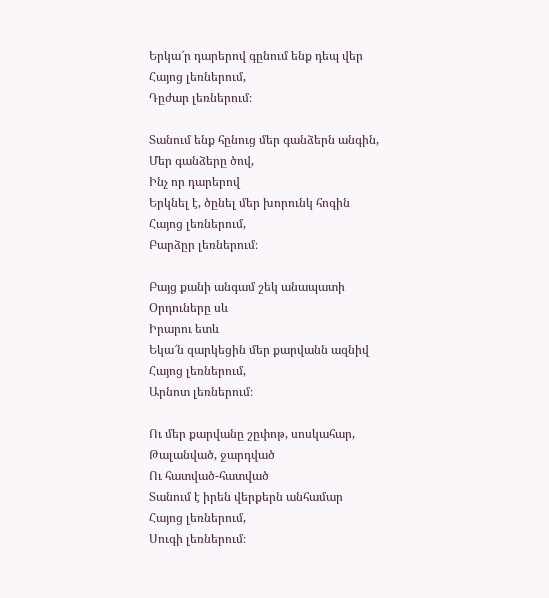Երկա՜ր դարերով գընում ենք դեպ վեր
Հայոց լեռներում,
Դըժար լեռներում։

Տանում ենք հընուց մեր գանձերն անգին,
Մեր գանձերը ծով,
Ինչ որ դարերով
Երկնել է, ծընել մեր խորունկ հոգին
Հայոց լեռներում,
Բարձըր լեռներում։

Բայց քանի անգամ շեկ անապատի
Օրդուները սև
Իրարու ետև
Եկա՜ն զարկեցին մեր քարվանն ազնիվ
Հայոց լեռներում,
Արնոտ լեռներում։

Ու մեր քարվանը շըփոթ, սոսկահար,
Թալանված, ջարդված
Ու հատված-հատված
Տանում է իրեն վերքերն անհամար
Հայոց լեռներում,
Սուգի լեռներում։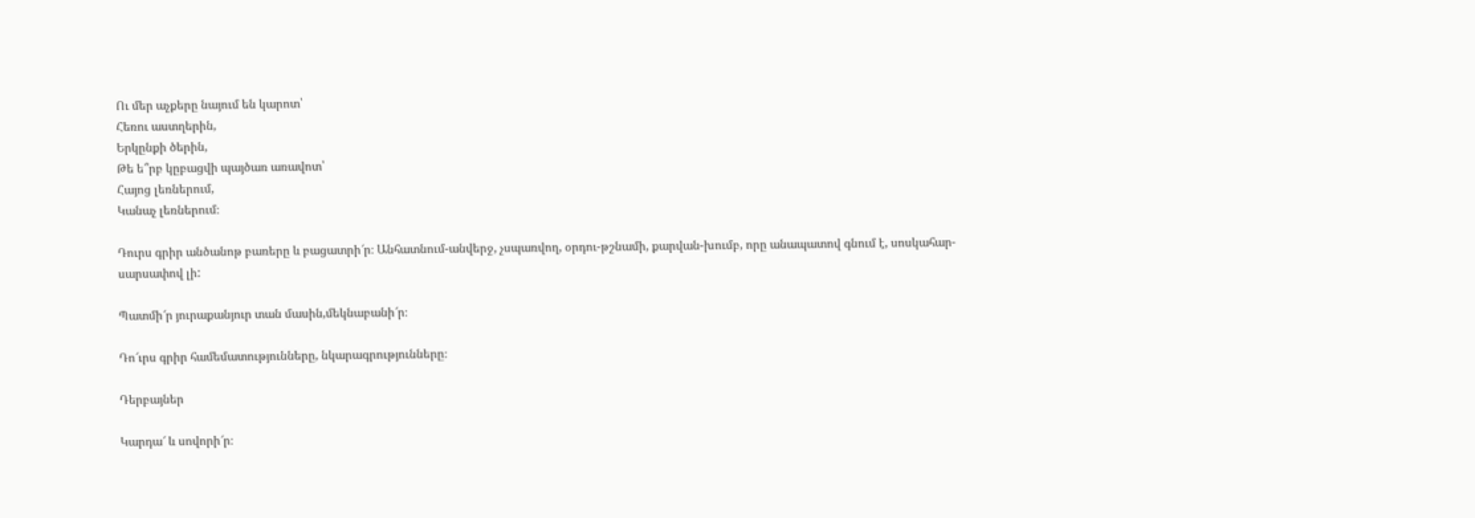Ու մեր աչքերը նայում են կարոտ՝
Հեռու աստղերին,
Երկընքի ծերին,
Թե ե՞րբ կըբացվի պայծառ առավոտ՝
Հայոց լեռներում,
Կանաչ լեռներում։

Դուրս գրիր անծանոթ բառերը և բացատրի՜ր։ Անհատնում-անվերջ, չսպառվող, օրդու-թշնամի, քարվան-խումբ, որը անապատով գնում է, սոսկահար-սարսափով լի:

Պատմի՜ր յուրաքանյուր տան մասին,մեկնաբանի՜ր։

Դո՜ւրս գրիր համեմատությունները, նկարագրությունները։

Դերբայներ

Կարդա՜ և սովորի՜ր։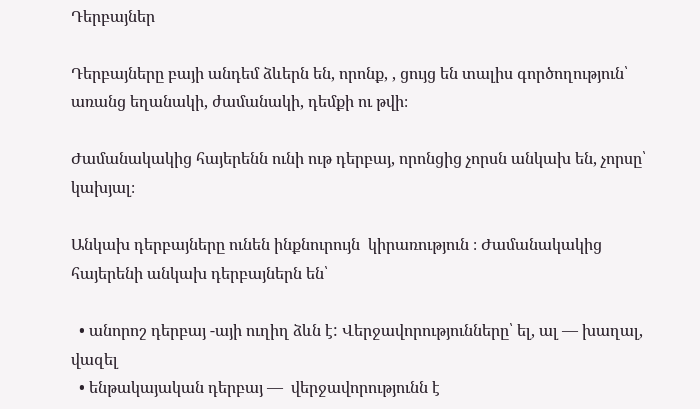Դերբայներ

Դերբայները բայի անդեմ ձևերն են, որոնք, , ցույց են տալիս գործողություն՝ առանց եղանակի, ժամանակի, դեմքի ու թվի։

Ժամանակակից հայերենն ունի ութ դերբայ, որոնցից չորսն անկախ են, չորսը՝ կախյալ։

Անկախ դերբայները ունեն ինքնուրույն  կիրառություն ։ Ժամանակակից հայերենի անկախ դերբայներն են՝

  • անորոշ դերբայ -այի ուղիղ ձևն է: Վերջավորությունները՝ ել, ալ — խաղալ, վազել
  • ենթակայական դերբայ —  վերջավորությունն է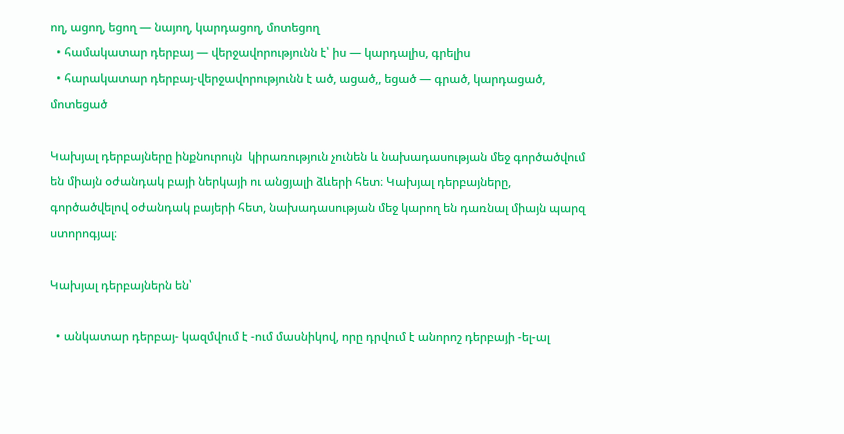ող, ացող, եցող — նայող, կարդացող, մոտեցող
  • համակատար դերբայ — վերջավորությունն է՝ իս — կարդալիս, գրելիս
  • հարակատար դերբայ-վերջավորությունն է ած, ացած,, եցած — գրած, կարդացած, մոտեցած

Կախյալ դերբայները ինքնուրույն  կիրառություն չունեն և նախադասության մեջ գործածվում են միայն օժանդակ բայի ներկայի ու անցյալի ձևերի հետ։ Կախյալ դերբայները, գործածվելով օժանդակ բայերի հետ, նախադասության մեջ կարող են դառնալ միայն պարզ ստորոգյալ։

Կախյալ դերբայներն են՝

  • անկատար դերբայ- կազմվում է -ում մասնիկով, որը դրվում է անորոշ դերբայի -ել-ալ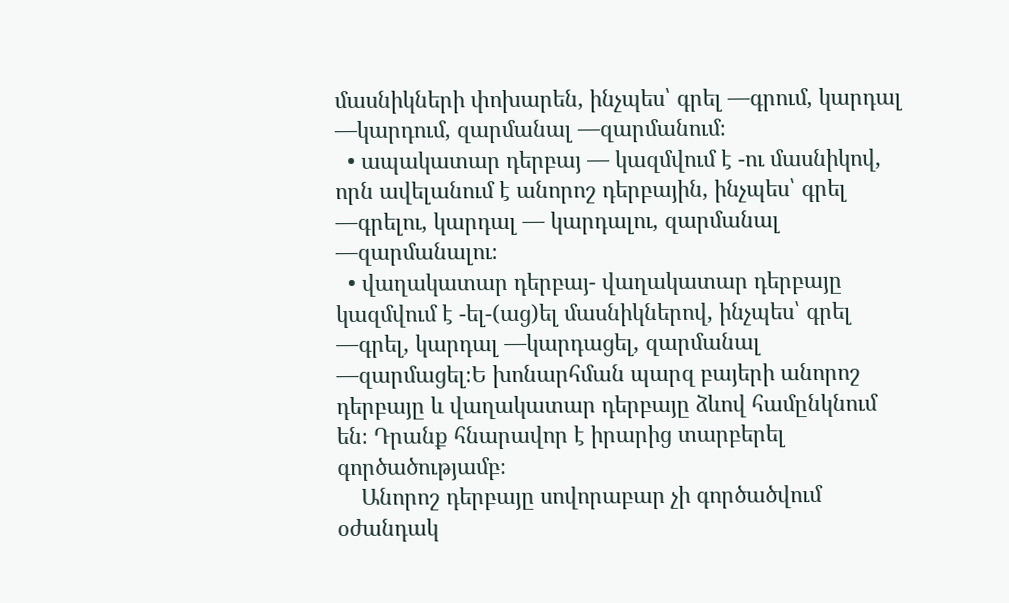մասնիկների փոխարեն, ինչպես՝ գրել —գրում, կարդալ —կարդում, զարմանալ —զարմանում։
  • ապակատար դերբայ — կազմվում է -ու մասնիկով, որն ավելանում է անորոշ դերբային, ինչպես՝ գրել —գրելու, կարդալ — կարդալու, զարմանալ —զարմանալու։
  • վաղակատար դերբայ- վաղակատար դերբայը կազմվում է -ել-(աց)ել մասնիկներով, ինչպես՝ գրել —գրել, կարդալ —կարդացել, զարմանալ —զարմացել։Ե խոնարհման պարզ բայերի անորոշ դերբայը և վաղակատար դերբայը ձևով համընկնում են։ Դրանք հնարավոր է իրարից տարբերել գործածությամբ։
    Անորոշ դերբայը սովորաբար չի գործածվում օժանդակ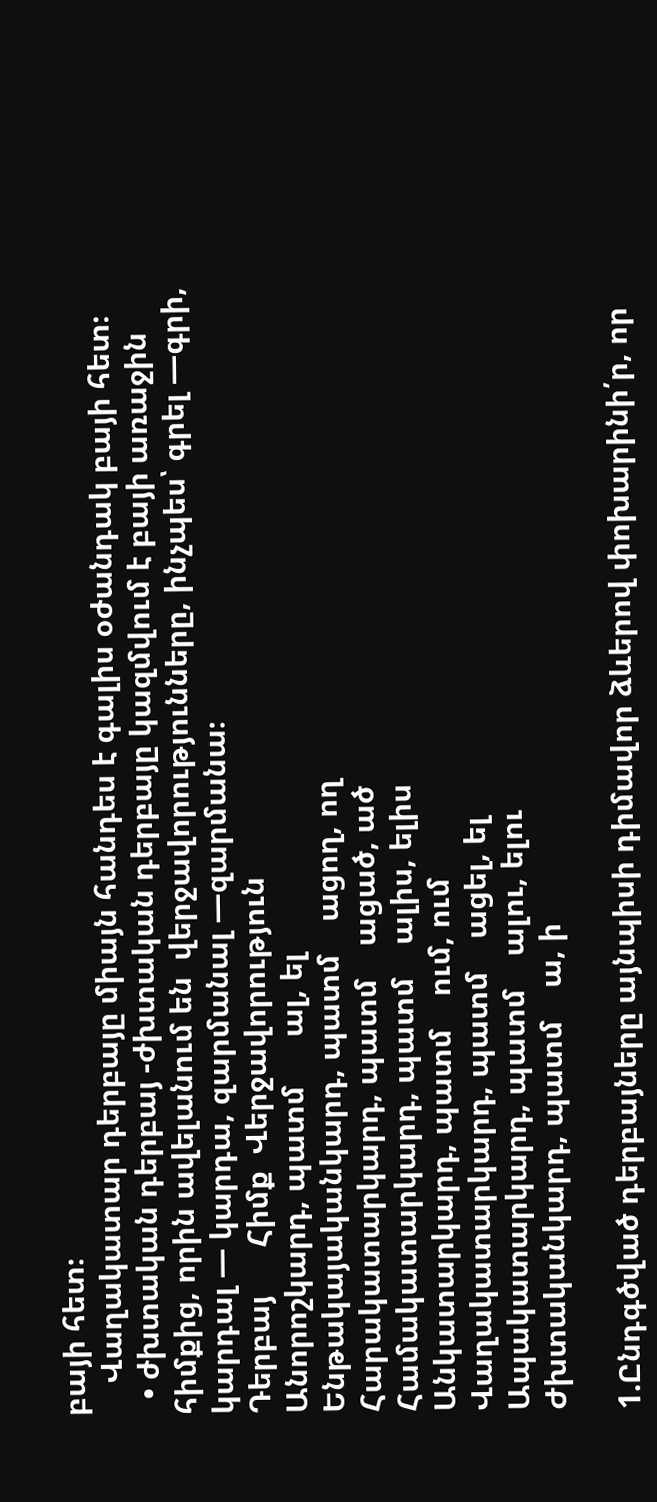բայի հետ։
    Վաղակատար դերբայը միայն հանդես է գալիս օժանդակ բայի հետ։
  • ժխտական դերբայ -ժխտական դերբայը կազմվում է բայի առաջին հիմքից, որին ավելանում են  վերջավորությունները, ինչպես՝ գրել —գրի, կարդալ — կարդա, զարմանալ —զարմանա։
Դերբայ      Հիմք  Վերջավորություն
Անորոշկարդ, պատմ      ալ, ել
Ենթակայականկարդ, պատմ    ացող, ող
Հարակատարկարդ, պատմ    ացած, ած
Համակատարկարդ, պատմ    ալիս, ելիս
Անկատարկարդ, պատմ    ում, ում
Վաղակատարկարդ, պատմ    ացել, ել
Ապակատարկարդ, պատմ    ալու, ելու
Ժխտականկարդ, պատմ    ա, ի

1.Ընդգծված դերբայները այնպիսի դիմավոր ձևերով փոխարինի՛ր, որ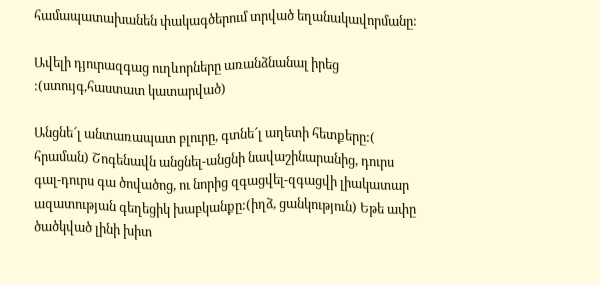համապատախանեն փակագծերում տրված եղանակավորմանը:

Ավելի դյուրազգաց ուղևորները առանձնանալ իրեց :(ստույգ,հաստատ կատարված)

Անցնե՜լ անտառապատ բլուրը, գտնե՜լ աղետի հետքերը:( հրաման) Շոգենավն անցնել-անցնի նավաշինարանից, դուրս գալ-դուրս գա ծովածոց, ու նորից զգացվել-զգացվի լիակատար ազատության գեղեցիկ խաբկանքը:(իղձ, ցանկություն) Եթե ափը ծածկված լինի խիտ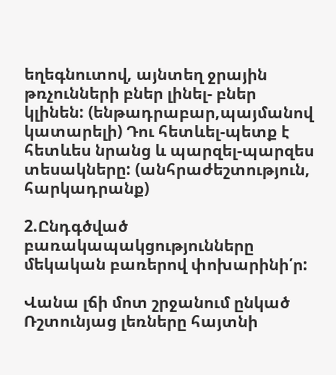եղեգնուտով, այնտեղ ջրային թռչունների բներ լինել- բներ կլինեն: (ենթադրաբար,պայմանով կատարելի) Դու հետևել-պետք է հետևես նրանց և պարզել-պարզես տեսակները: (անհրաժեշտություն, հարկադրանք)

2.Ընդգծված բառակապակցությունները մեկական բառերով փոխարինի՛ր:

Վանա լճի մոտ շրջանում ընկած Ռշտունյաց լեռները հայտնի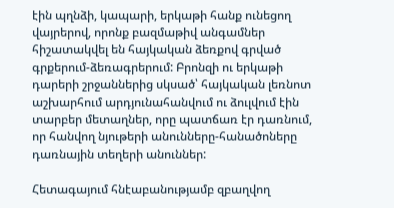էին պղնձի, կապարի, երկաթի հանք ունեցող վայրերով, որոնք բազմաթիվ անգամներ հիշատակվել են հայկական ձեռքով գրված գրքերում-ձեռագրերում: Բրոնզի ու երկաթի դարերի շրջաններից սկսած՝ հայկական լեռնոտ աշխարհում արդյունահանվում ու ձուլվում էին տարբեր մետաղներ, որը պատճառ էր դառնում, որ հանվող նյութերի անունները-հանածոները դառնային տեղերի անուններ:

Հետագայում հնէաբանությամբ զբաղվող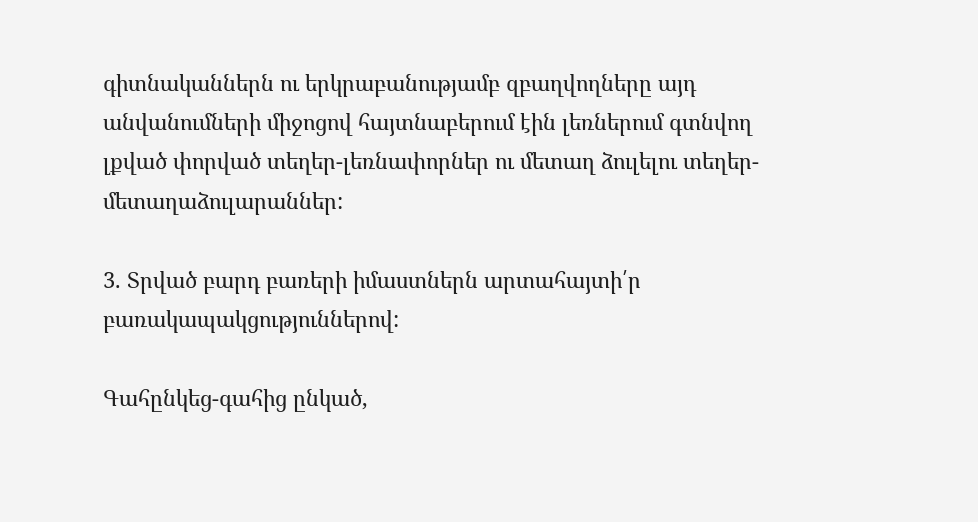գիտնականներն ու երկրաբանությամբ զբաղվողները այդ անվանումների միջոցով հայտնաբերում էին լեռներում գտնվող լքված փորված տեղեր-լեռնափորներ ու մետաղ ձուլելու տեղեր-մետաղաձուլարաններ:

3. Տրված բարդ բառերի իմաստներն արտահայտի՛ր բառակապակցություններով:

Գահընկեց-գահից ընկած,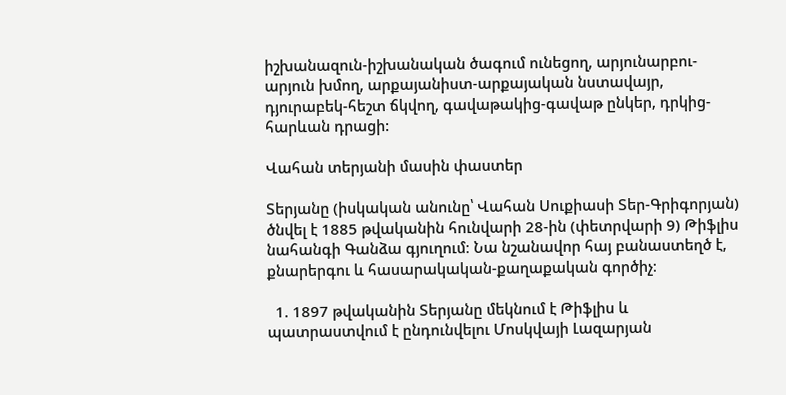իշխանազուն-իշխանական ծագում ունեցող, արյունարբու-արյուն խմող, արքայանիստ-արքայական նստավայր, դյուրաբեկ-հեշտ ճկվող, գավաթակից-գավաթ ընկեր, դրկից-հարևան դրացի:

Վահան տերյանի մասին փաստեր

Տերյանը (իսկական անունը՝ Վահան Սուքիասի Տեր-Գրիգորյան) ծնվել է 1885 թվականին հունվարի 28-ին (փետրվարի 9) Թիֆլիս նահանգի Գանձա գյուղում։ Նա նշանավոր հայ բանաստեղծ է, քնարերգու և հասարակական-քաղաքական գործիչ։

  1. 1897 թվականին Տերյանը մեկնում է Թիֆլիս և պատրաստվում է ընդունվելու Մոսկվայի Լազարյան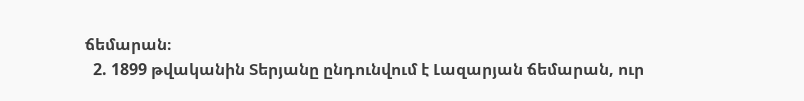ճեմարան։
  2. 1899 թվականին Տերյանը ընդունվում է Լազարյան ճեմարան, ուր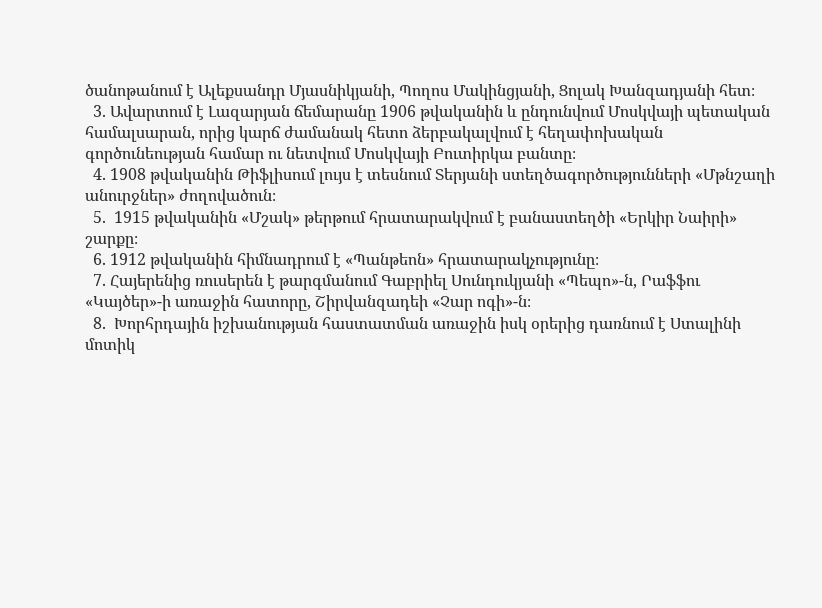ծանոթանում է Ալեքսանդր Մյասնիկյանի, Պողոս Մակինցյանի, Ցոլակ Խանզադյանի հետ։
  3. Ավարտում է Լազարյան ճեմարանը 1906 թվականին և ընդունվում Մոսկվայի պետական համալսարան, որից կարճ ժամանակ հետո ձերբակալվում է հեղափոխական գործունեության համար ու նետվում Մոսկվայի Բուտիրկա բանտը։
  4. 1908 թվականին Թիֆլիսում լույս է տեսնում Տերյանի ստեղծագործությունների «Մթնշաղի անուրջներ» ժողովածուն։
  5.  1915 թվականին «Մշակ» թերթում հրատարակվում է բանաստեղծի «Երկիր Նաիրի» շարքը։
  6. 1912 թվականին հիմնադրում է «Պանթեոն» հրատարակչությունը։
  7. Հայերենից ռուսերեն է թարգմանում Գաբրիել Սունդուկյանի «Պեպո»-ն, Րաֆֆու «Կայծեր»-ի առաջին հատորը, Շիրվանզադեի «Չար ոգի»-ն։
  8.  Խորհրդային իշխանության հաստատման առաջին իսկ օրերից դառնում է Ստալինի մոտիկ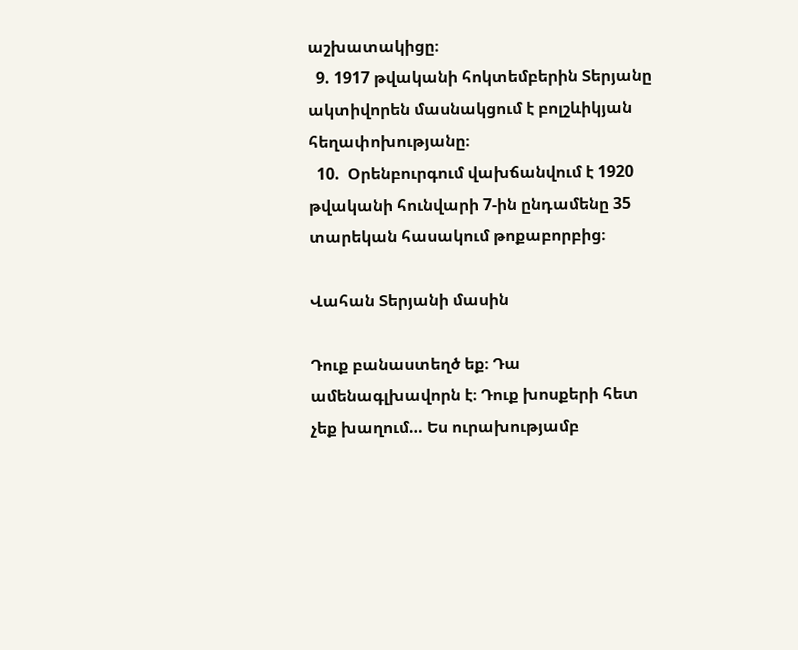աշխատակիցը։
  9. 1917 թվականի հոկտեմբերին Տերյանը ակտիվորեն մասնակցում է բոլշևիկյան հեղափոխությանը։
  10.  Օրենբուրգում վախճանվում է 1920 թվականի հունվարի 7-ին ընդամենը 35 տարեկան հասակում թոքաբորբից։

Վահան Տերյանի մասին

Դուք բանաստեղծ եք։ Դա ամենագլխավորն է։ Դուք խոսքերի հետ չեք խաղում… Ես ուրախությամբ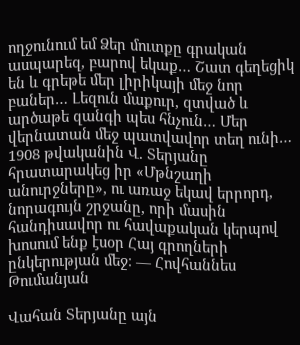ողջունում եմ Ձեր մուտքը գրական ասպարեզ, բարով եկաք… Շատ գեղեցիկ են և գրեթե մեր լիրիկայի մեջ նոր բաներ… Լեզուն մաքուր, զտված և արծաթե զանգի պես հնչուն… Մեր վերնատան մեջ պատվավոր տեղ ունի… 1908 թվականին Վ. Տերյանը հրատարակեց իր «Մթնշաղի անուրջները», ու առաջ եկավ երրորդ, նորագույն շրջանը, որի մասին հանդիսավոր ու հավաքական կերպով խոսում ենք էսօր Հայ գրողների ընկերության մեջ։ — Հովհաննես Թումանյան

Վահան Տերյանը այն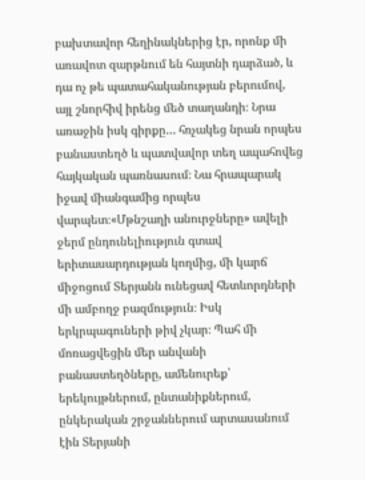բախտավոր հեղինակներից էր, որոնք մի առավոտ զարթնում են հայտնի դարձած, և դա ոչ թե պատահականության բերումով, այլ շնորհիվ իրենց մեծ տաղանդի։ Նրա առաջին իսկ գիրքը… հռչակեց նրան որպես բանաստեղծ և պատվավոր տեղ ապահովեց հայկական պառնասում։ Նա հրապարակ իջավ միանգամից որպես վարպետ։«Մթնշաղի անուրջները» ավելի ջերմ ընդունելիություն գտավ երիտասարդության կողմից, մի կարճ միջոցում Տերյանն ունեցավ հետևորդների մի ամբողջ բազմություն։ Իսկ երկրպագուների թիվ չկար։ Պահ մի մոռացվեցին մեր անվանի բանաստեղծները, ամենուրեք՝ երեկույթներում, ընտանիքներում, ընկերական շրջաններում արտասանում էին Տերյանի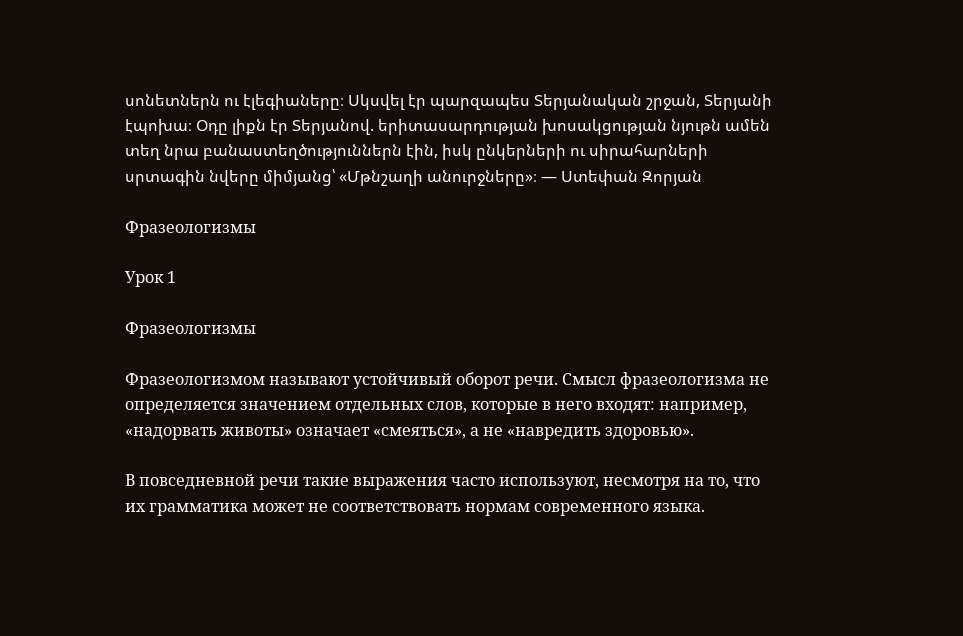սոնետներն ու էլեգիաները։ Սկսվել էր պարզապես Տերյանական շրջան, Տերյանի էպոխա։ Օդը լիքն էր Տերյանով. երիտասարդության խոսակցության նյութն ամեն տեղ նրա բանաստեղծություններն էին, իսկ ընկերների ու սիրահարների սրտագին նվերը միմյանց՝ «Մթնշաղի անուրջները»։ — Ստեփան Զորյան

Фразеологизмы

Урок 1

Фразеологизмы

Фразеологизмом называют устойчивый оборот речи. Смысл фразеологизма не определяется значением отдельных слов, которые в него входят: например, «надорвать животы» означает «смеяться», а не «навредить здоровью».

В повседневной речи такие выражения часто используют, несмотря на то, что их грамматика может не соответствовать нормам современного языка.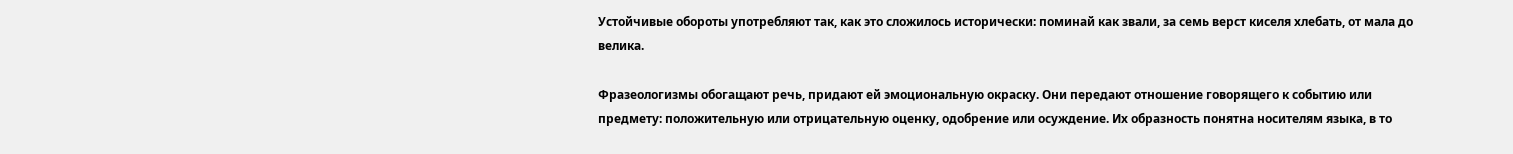Устойчивые обороты употребляют так, как это сложилось исторически: поминай как звали, за семь верст киселя хлебать, от мала до велика.

Фразеологизмы обогащают речь, придают ей эмоциональную окраску. Они передают отношение говорящего к событию или предмету: положительную или отрицательную оценку, одобрение или осуждение. Их образность понятна носителям языка, в то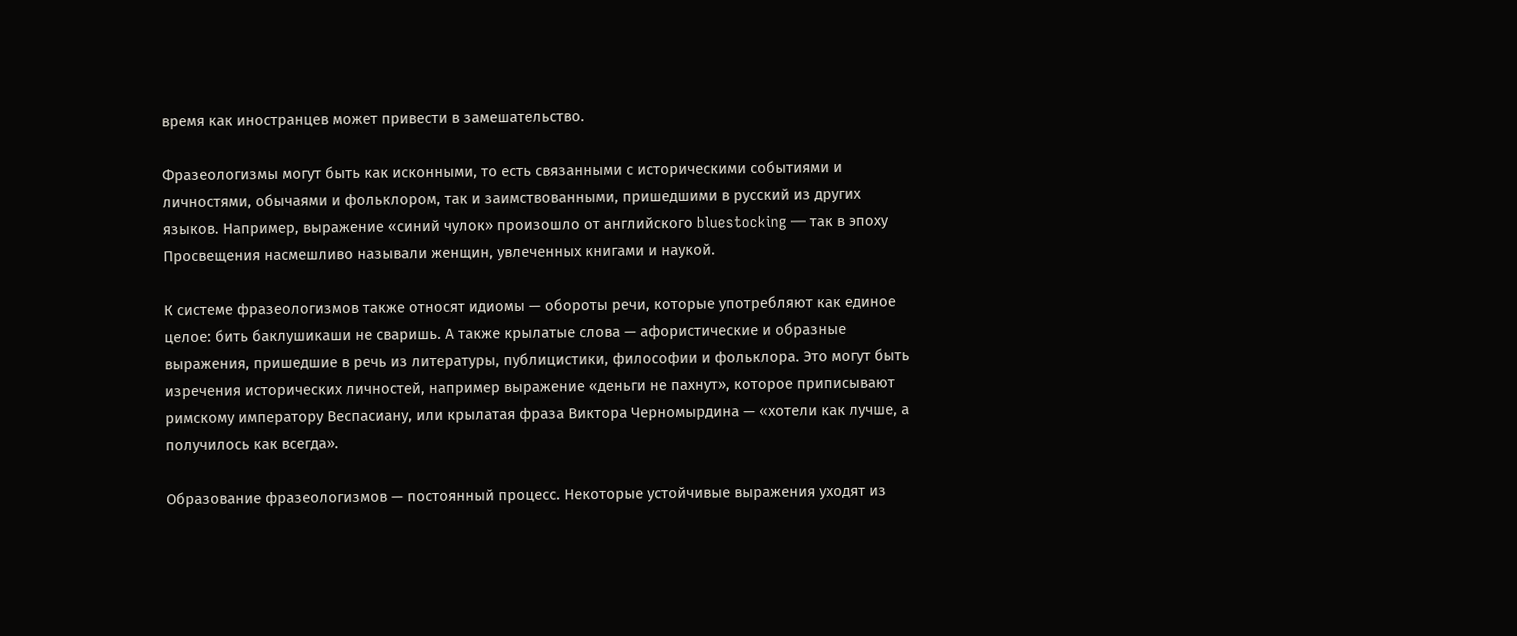время как иностранцев может привести в замешательство.

Фразеологизмы могут быть как исконными, то есть связанными с историческими событиями и личностями, обычаями и фольклором, так и заимствованными, пришедшими в русский из других языков. Например, выражение «синий чулок» произошло от английского bluestocking — так в эпоху Просвещения насмешливо называли женщин, увлеченных книгами и наукой.

К системе фразеологизмов также относят идиомы — обороты речи, которые употребляют как единое целое: бить баклушикаши не сваришь. А также крылатые слова — афористические и образные выражения, пришедшие в речь из литературы, публицистики, философии и фольклора. Это могут быть изречения исторических личностей, например выражение «деньги не пахнут», которое приписывают римскому императору Веспасиану, или крылатая фраза Виктора Черномырдина — «хотели как лучше, а получилось как всегда».

Образование фразеологизмов — постоянный процесс. Некоторые устойчивые выражения уходят из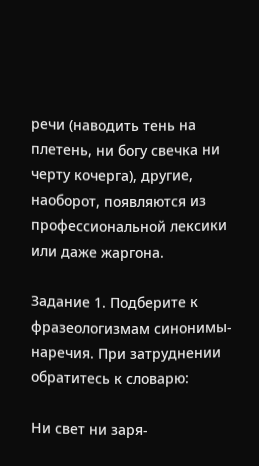речи (наводить тень на плетень, ни богу свечка ни черту кочерга), другие, наоборот, появляются из профессиональной лексики или даже жаргона.

Задание 1. Подберите к фразеологизмам синонимы-наречия. При затруднении обратитесь к словарю:

Ни свет ни заря-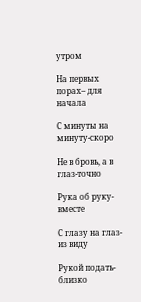утром

На первых порах– для начала

С минуты на минуту-скоро

Не в бровь, а в глаз-точно

Рука об руку-вместе

С глазу на глаз-из виду

Рукой подать-близко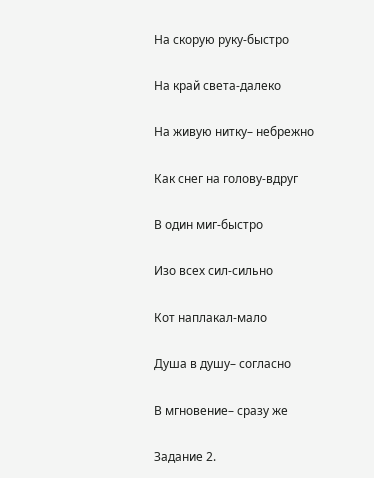На скорую руку-быстро

На край света-далеко

На живую нитку– небрежно

Как снег на голову-вдруг

В один миг-быстро

Изо всех сил-сильно

Кот наплакал-мало

Душа в душу– согласно

В мгновение– сразу же

Задание 2.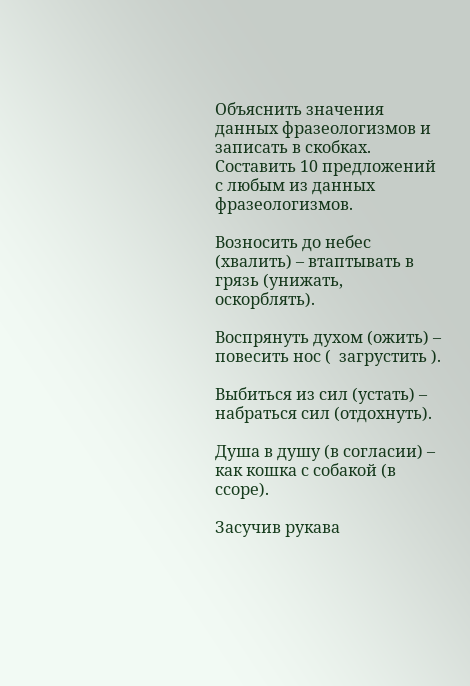Объяснить значения данных фразеологизмов и записать в скобках. Составить 10 предложений с любым из данных фразеологизмов.

Возносить до небес (хвалить) – втаптывать в грязь (унижать, оскорблять).

Воспрянуть духом (ожить) – повесить нос (  загрустить ).

Выбиться из сил (устать) – набраться сил (отдохнуть).

Душа в душу (в согласии) – как кошка с собакой (в ссоре).

Засучив рукава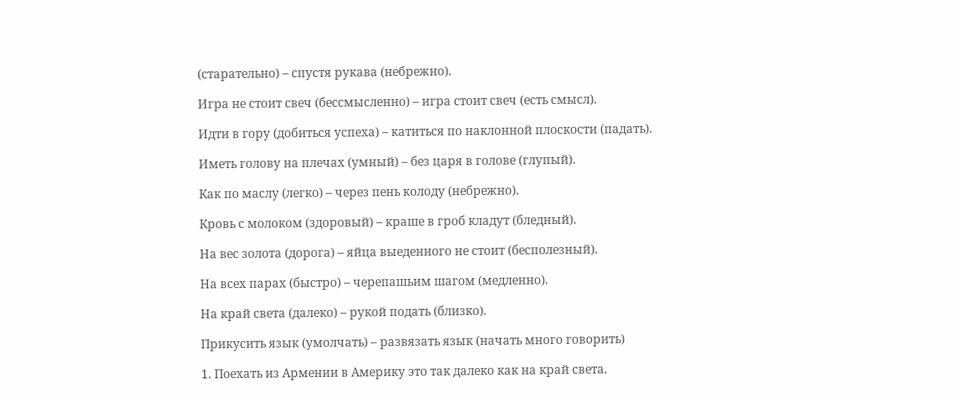(старательно) – спустя рукава (небрежно).

Игра не стоит свеч (бессмысленно) – игра стоит свеч (есть смысл).

Идти в гору (добиться успеха) – катиться по наклонной плоскости (падать).

Иметь голову на плечах (умный) – без царя в голове (глупый).

Как по маслу (легко) – через пень колоду (небрежно).

Кровь с молоком (здоровый) – краше в гроб кладут (бледный).

На вес золота (дорога) – яйца выеденного не стоит (бесполезный).

На всех парах (быстро) – черепашьим шагом (медленно).

На край света (далеко) – рукой подать (близко).

Прикусить язык (умолчать) – развязать язык (начать много говорить)

1. Поехать из Армении в Америку это так далеко как на край света.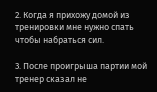2. Когда я прихожу домой из тренировки мне нужно спать чтобы набраться сил.

3. После проигрыша партии мой тренер сказал не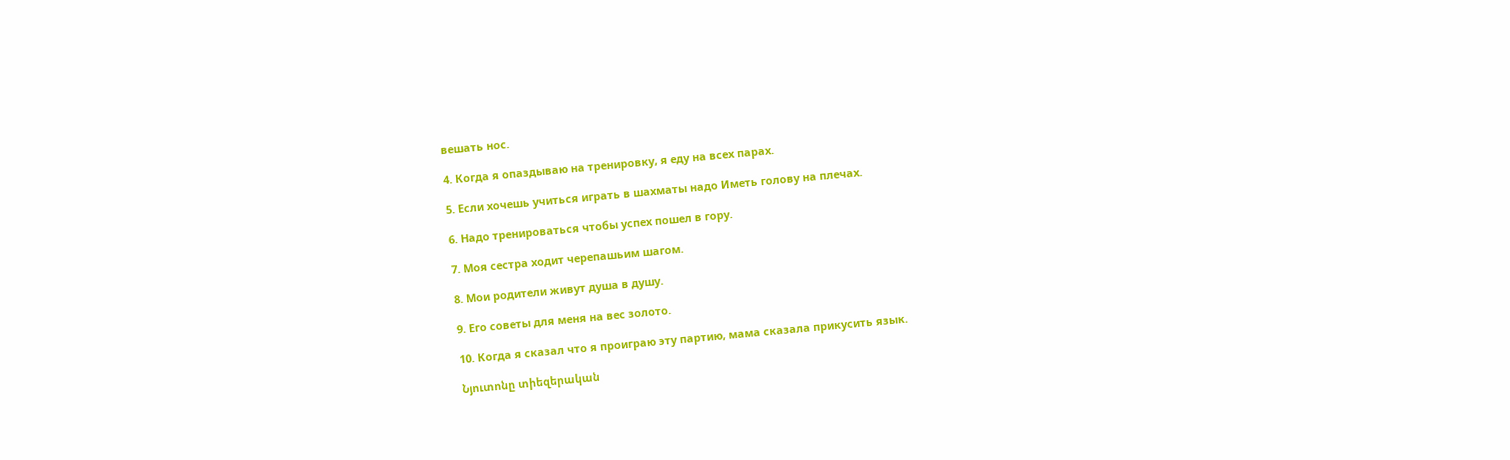вешать нос.

4. Когда я опаздываю на тренировку, я еду на всех парах.

5. Если хочешь учиться играть в шахматы надо Иметь голову на плечах.

6. Надо тренироваться чтобы успех пошел в гору.

7. Моя сестра ходит черепашьим шагом.

8. Мои родители живут душа в душу.

9. Его советы для меня на вес золото.

10. Когда я сказал что я проиграю эту партию, мама сказала прикусить язык.

Նյուտոնը տիեզերական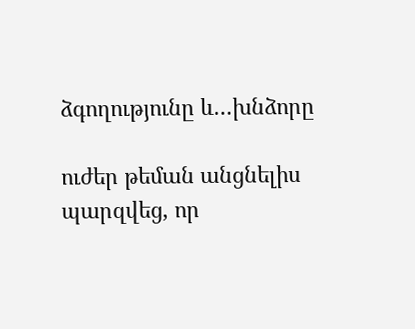ձգողությունը և…խնձորը

ուժեր թեման անցնելիս պարզվեց, որ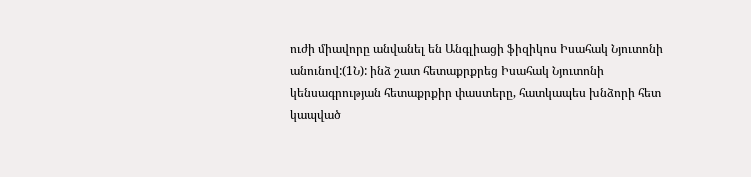ուժի միավորը անվանել են Անգլիացի ֆիզիկոս Իսահակ Նյուտոնի անունով:(1Ն): ինձ շատ հետաքրքրեց Իսահակ Նյուտոնի կենսագրության հետաքրքիր փաստերը, հատկապես խնձորի հետ կապված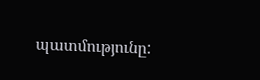պատմությունը: